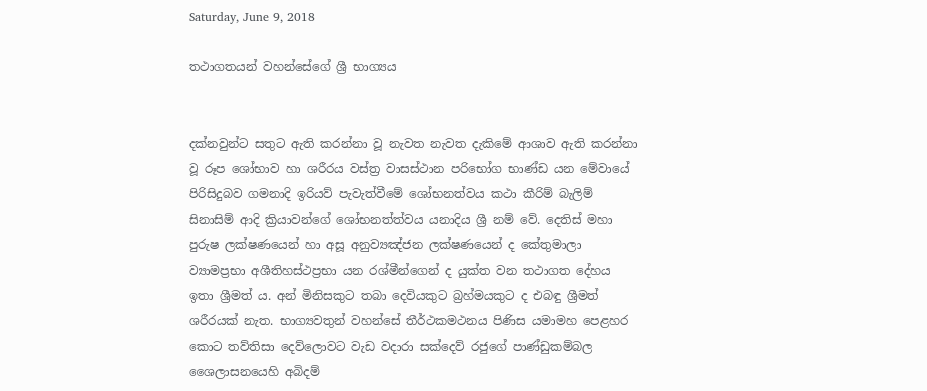Saturday, June 9, 2018

තථාගතයන් වහන්සේගේ ශ්‍රී භාග්‍යය


දක්නවුන්ට සතුට ඇති කරන්නා වූ නැවත නැවත දැකිමේ ආශාව ඇති කරන්නා වූ රූප ශෝභාව හා ශරීරය වස්ත්‍ර වාසස්ථාන පරිභෝග භාණ්ඩ යන මේවායේ පිරිසිදුබව ගමනාදි ඉරියව් පැවැත්වීමේ ශෝභනත්වය කථා කීරිම් බැලිම් සිනාසිම් ආදි ක්‍රියාවන්ගේ ශෝභනත්ත්වය යනාදිය ශ්‍රී නම් වේ. දෙතිස් මහා පුරුෂ ලක්ෂණයෙන් හා අසූ අනුව්‍යඤ්ජන ලක්ෂණයෙන් ද කේතුමාලා ව්‍යාමප්‍රභා අශීතිහස්ථප්‍රභා යන රශ්මීන්ගෙන් ද යුක්ත වන තථාගත දේහය ඉතා ශ්‍රීමත් ය. අන් මිනිසකුට තබා දෙවියකුට බ්‍රහ්මයකුට ද එබඳු ශ්‍රීමත් ශරීරයක් නැත. භාග්‍යවතුන් වහන්සේ තීර්ථකමථනය පිණිස යමාමහ පෙළහර කොට තව්තිසා දෙව්ලොවට වැඩ වදාරා සක්දෙව් රජුගේ පාණ්ඩුකම්බල ශෛලාසනයෙහි අබිදම්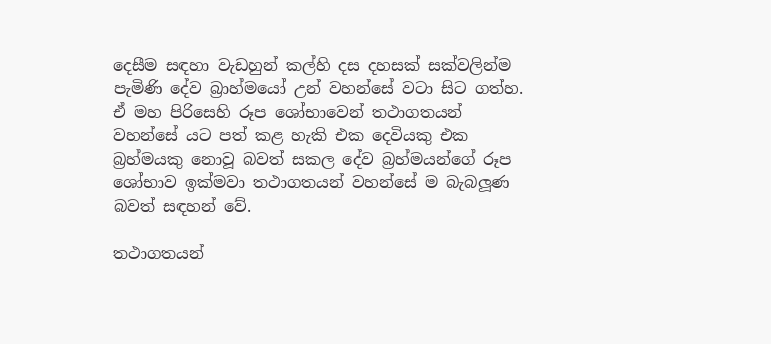දෙසීම සඳහා වැඩහුන් කල්හි දස දහසක් සක්වලින්ම පැමිණි දේව බ්‍රාහ්මයෝ උන් වහන්සේ වටා සිට ගත්හ. ඒ මහ පිරිසෙහි රූප ශෝභාවෙන් තථාගතයන් වහන්සේ යට පත් කළ හැකි එක දෙවියකු එක බ්‍රහ්මයකු නොවූ බවත් සකල දේව බ්‍රහ්මයන්ගේ රූප ශෝභාව ඉක්මවා තථාගතයන් වහන්සේ ම බැබලූණ බවත් සඳහන් වේ.

තථාගතයන්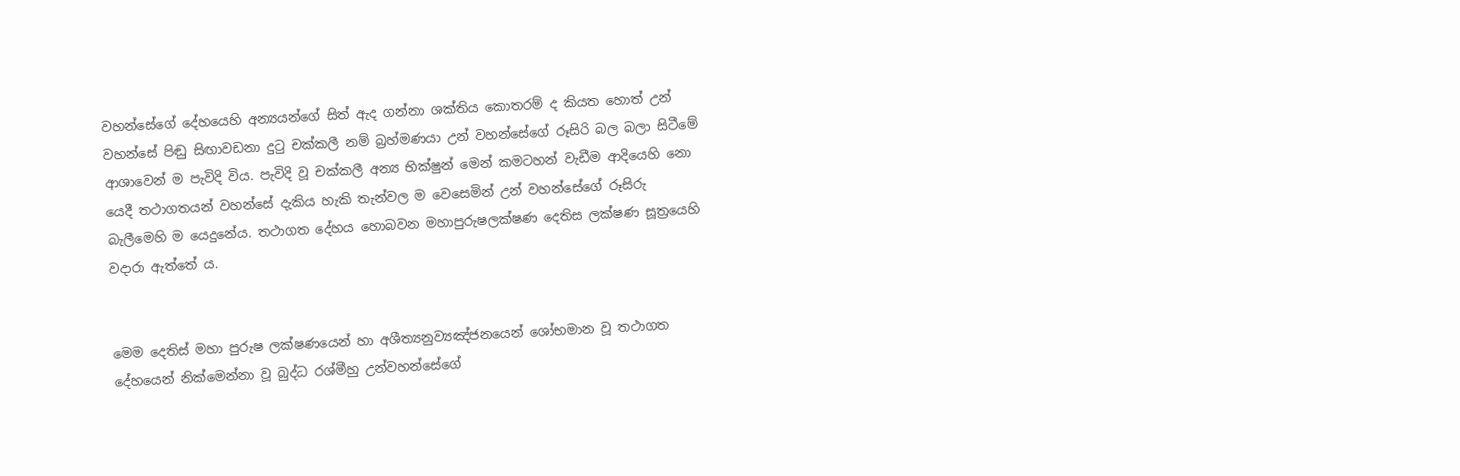වහන්සේගේ දේහයෙහි අන්‍යයන්ගේ සිත් ඇද ගන්නා ශක්තිය කොතරම් ද කියත හොත් උන් වහන්සේ පිඬු සිඟාවඩනා දුටු චක්කලී නම් බ්‍රහ්මණයා උන් වහන්සේගේ රූසිරි බල බලා සිටීමේ ආශාවෙන් ම පැවිදි විය. පැවිදි වූ චක්කලී අන්‍ය භික්ෂුන් මෙන් කමටහන් වැඩීම ආදියෙහි නො යෙදී තථාගතයන් වහන්සේ දැකිය හැකි තැන්වල ම වෙසෙමින් උන් වහන්සේගේ රූසිරු බැලීමෙහි ම යෙදුනේය. තථාගත දේහය හොබවන මහාපුරුෂලක්ෂණ දෙතිස ලක්ෂණ සූත්‍රයෙහි වදාරා ඇත්තේ ය.


මෙම දෙතිස් මහා පුරුෂ ලක්ෂණයෙන් හා අශීත්‍යනුව්‍යඤ්ජනයෙන් ශෝභමාන වූ තථාගත දේහයෙන් නික්මෙන්නා වූ බුද්ධ රශ්මීහු උන්වහන්සේගේ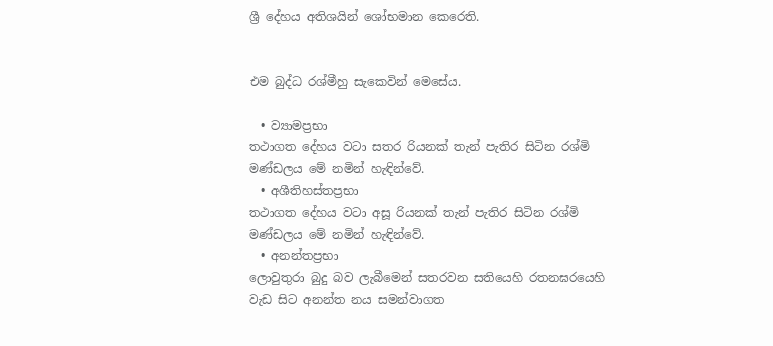ශ්‍රී දේහය අතිශයින් ශෝභමාන කෙරෙති.


එම බුද්ධ රශ්මීහු සැකෙවින් මෙසේය.

  • ව්‍යාමප්‍රභා
තථාගත දේහය වටා සතර රියනක් තැන් පැතිර සිටින රශ්මි මණ්ඩලය මේ නමින් හැඳින්වේ.
  • අශීතිහස්තප්‍රභා
තථාගත දේහය වටා අසූ රියනක් තැන් පැතිර සිටින රශ්මි මණ්ඩලය මේ නමින් හැඳින්වේ.
  • අනන්තප්‍රභා
ලොවුතුරා බුදු බව ලැබීමෙන් සතරවන සතියෙහි රතනඝරයෙහි වැඩ සිට අනන්ත නය සමන්වාගත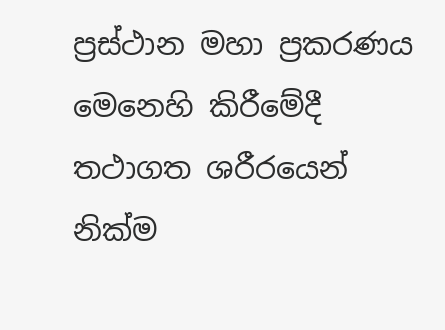ප්‍රස්ථාන මහා ප්‍රකරණය මෙනෙහි කිරීමේදී තථාගත ශරීරයෙන් නික්ම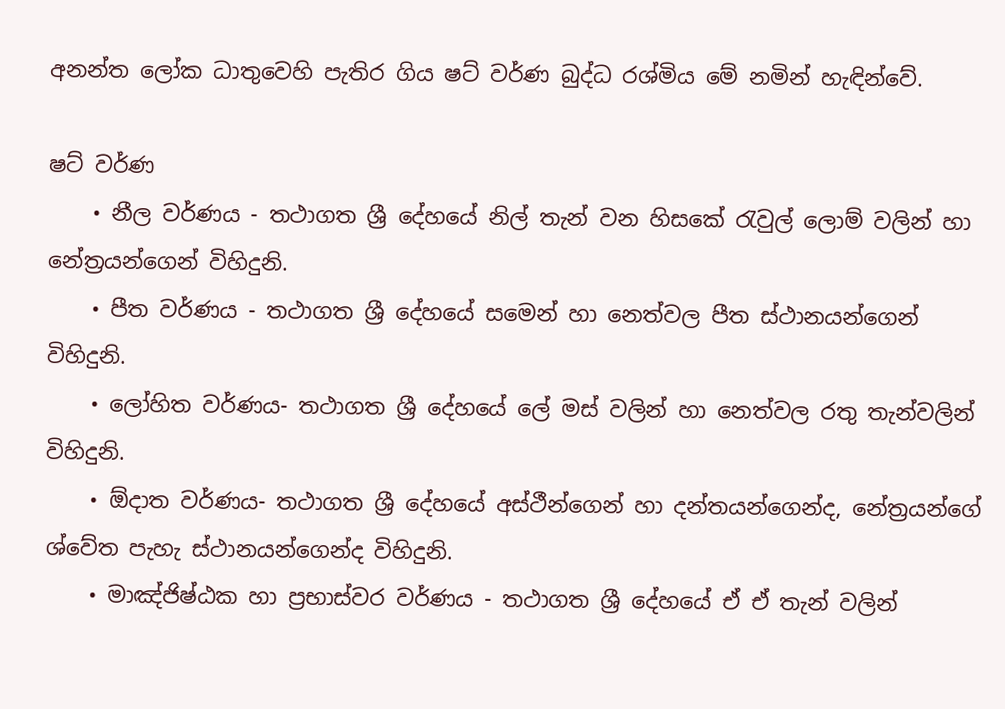අනන්ත ලෝක ධාතුවෙහි පැතිර ගිය ෂට් වර්ණ බුද්ධ රශ්මිය මේ නමින් හැඳින්වේ.

ෂට් වර්ණ
    • නීල වර්ණය - තථාගත ශ්‍රී දේහයේ නිල් තැන් වන හිසකේ රැවුල් ලොම් වලින් හා නේත්‍රයන්ගෙන් විහිදුනි.
    • පීත වර්ණය - තථාගත ශ්‍රී දේහයේ සමෙන් හා නෙත්වල පීත ස්ථානයන්ගෙන් විහිදුනි.
    • ලෝහිත වර්ණය- තථාගත ශ්‍රී දේහයේ ලේ මස් වලින් හා නෙත්වල රතු තැන්වලින් විහිදුනි.
    • ඕදාත වර්ණය- තථාගත ශ්‍රී දේහයේ අස්ථීන්ගෙන් හා දන්තයන්ගෙන්ද, නේත්‍රයන්ගේ ශ්වේත පැහැ ස්ථානයන්ගෙන්ද විහිදුනි.
    • මාඤ්ජිෂ්ඨක හා ප්‍රභාස්වර වර්ණය - තථාගත ශ්‍රී දේහයේ ඒ ඒ තැන් වලින්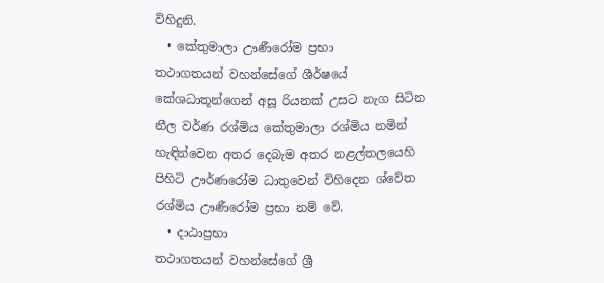විහිදුනි.
  • කේතුමාලා ඌණීරෝම ප්‍රභා
තථාගතයන් වහන්සේගේ ශීර්ෂයේ කේශධාතූන්ගෙන් අසූ රියනක් උසට නැග සිටින නීල වර්ණ රශ්මිය කේතුමාලා රශ්මිය නමින් හැඳින්වෙන අතර දෙබැම අතර නළල්තලයෙහි පිහිටි ඌර්ණරෝම ධාතුවෙන් විහිදෙන ශ්වේත රශ්මිය ඌණීරෝම ප්‍රභා නම් වේ.
  • දාඨාප්‍රභා
තථාගතයන් වහන්සේගේ ශ්‍රී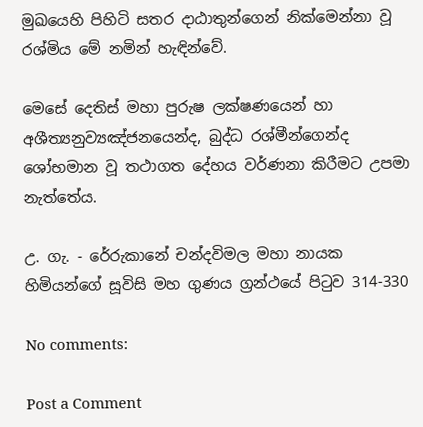මුඛයෙහි පිහිටි සතර දාඨාතුන්ගෙන් නික්මෙන්නා වූ රශ්මිය මේ නමින් හැඳින්වේ.

මෙසේ දෙතිස් මහා පුරුෂ ලක්ෂණයෙන් හා අශීත්‍යනුව්‍යඤ්ජනයෙන්ද, බුද්ධ රශ්මීන්ගෙන්ද ශෝභමාන වූ තථාගත දේහය වර්ණනා කිරීමට උපමා නැත්තේය.

උ. ගැ. - රේරුකානේ චන්දවිමල මහා නායක හිමියන්ගේ සූවිසි මහ ගුණය ග්‍රන්ථයේ පිටුව 314-330

No comments:

Post a Comment